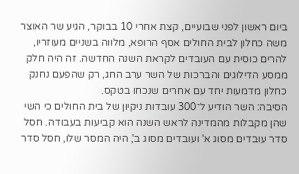ביום ראשון לפני שבועיים, קצת אחרי 10 בבוקר, הגיע שר האוצר משה כחלון לבית החולים אסף הרופא, מלווה בשניים מעוזריו, להרים כוסית עם העובדים לקראת השנה החדשה. זה היה חלק ממסע הדילוגים והברכות של השר ערב החג, רק שהפעם נחנק כחלון מדמעות יחד עם אחרים שנכחו בטקס.
הסיבה: השר הודיע ל־300 עובדות ניקיון של בית החולים כי השי שהן מקבלות מהמדינה לראש השנה הוא קביעות בעבודה. חסל סדר עובדים מסוג א' ועובדים מסוג ב', היה המסר שלו, חסל סדר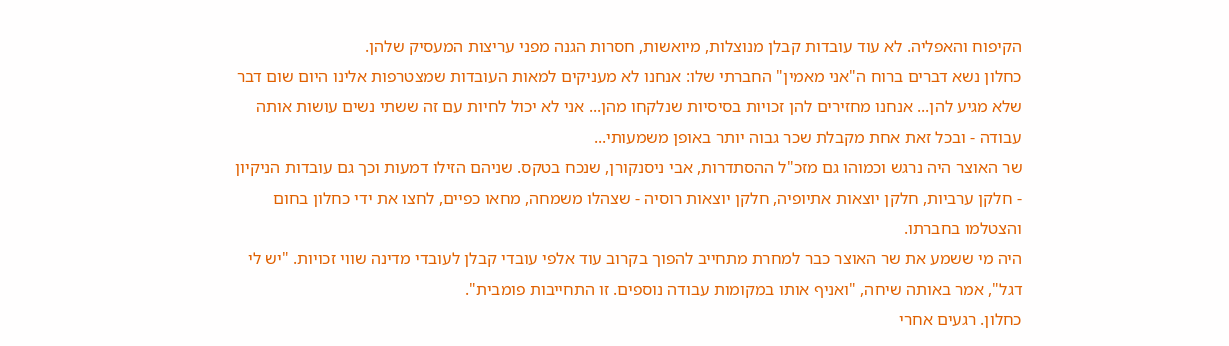הקיפוח והאפליה. לא עוד עובדות קבלן מנוצלות, מיואשות, חסרות הגנה מפני עריצות המעסיק שלהן.
כחלון נשא דברים ברוח ה"אני מאמין" החברתי שלו: אנחנו לא מעניקים למאות העובדות שמצטרפות אלינו היום שום דבר שלא מגיע להן... אנחנו מחזירים להן זכויות בסיסיות שנלקחו מהן... אני לא יכול לחיות עם זה ששתי נשים עושות אותה עבודה - ובכל זאת אחת מקבלת שכר גבוה יותר באופן משמעותי...
שר האוצר היה נרגש וכמוהו גם מזכ"ל ההסתדרות, אבי ניסנקורן, שנכח בטקס. שניהם הזילו דמעות וכך גם עובדות הניקיון - חלקן ערביות, חלקן יוצאות אתיופיה, חלקן יוצאות רוסיה - שצהלו משמחה, מחאו כפיים, לחצו את ידי כחלון בחום והצטלמו בחברתו.
היה מי ששמע את שר האוצר כבר למחרת מתחייב להפוך בקרוב עוד אלפי עובדי קבלן לעובדי מדינה שווי זכויות. "יש לי דגל", אמר באותה שיחה, "ואניף אותו במקומות עבודה נוספים. זו התחייבות פומבית".
כחלון. רגעים אחרי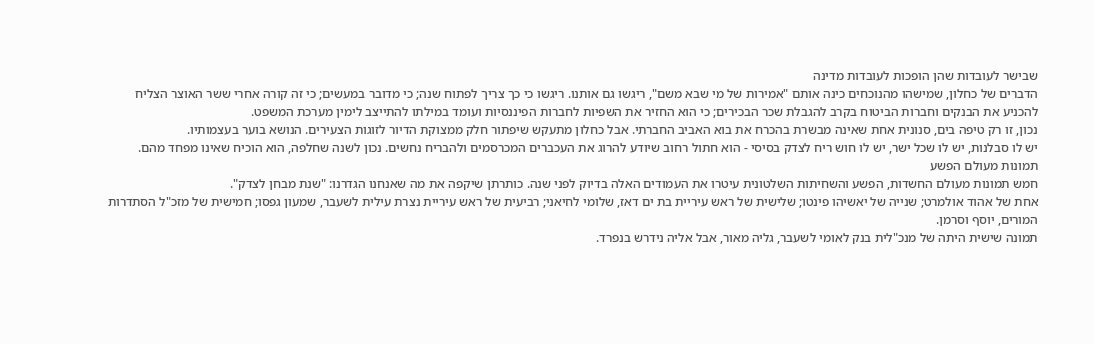שבישר לעובדות שהן הופכות לעובדות מדינה
הדברים של כחלון, שמישהו מהנוכחים כינה אותם "אמירות של מי שבא משם", ריגשו גם אותנו. ריגשו כי כך צריך לפתוח שנה; כי מדובר במעשים; כי זה קורה אחרי ששר האוצר הצליח להכניע את הבנקים וחברות הביטוח בקרב להגבלת שכר הבכירים; כי הוא החזיר את השפיות לחברות הפיננסיות ועומד במילתו להתייצב לימין מערכת המשפט.
נכון, זו רק טיפה בים, סנונית אחת שאינה מבשרת בהכרח את בוא האביב החברתי. אבל כחלון מתעקש שיפתור חלק ממצוקת הדיור לזוגות הצעירים. הנושא בוער בעצמותיו.
יש לו סבלנות, יש לו שכל ישר, יש לו חוש ריח לצדק בסיסי - הוא חתול רחוב שיודע להרוג את העכברים המכרסמים ולהבריח נחשים. נכון לשנה שחלפה, הוא הוכיח שאינו מפחד מהם.
תמונות מעולם הפשע
חמש תמונות מעולם החשדות, הפשע והשחיתות השלטונית עיטרו את העמודים האלה בדיוק לפני שנה. כותרתן שיקפה את מה שאנחנו הגדרנו: "שנת מבחן לצדק".
אחת של אהוד אולמרט; שנייה של יאשיהו פינטו; שלישית של ראש עיריית בת ים דאז, שלומי לחיאני; רביעית של ראש עיריית נצרת עילית לשעבר, שמעון גפסו; חמישית של מזכ"ל הסתדרות המורים, יוסף וסרמן.
תמונה שישית היתה של מנכ"לית בנק לאומי לשעבר, גליה מאור, אבל אליה נידרש בנפרד.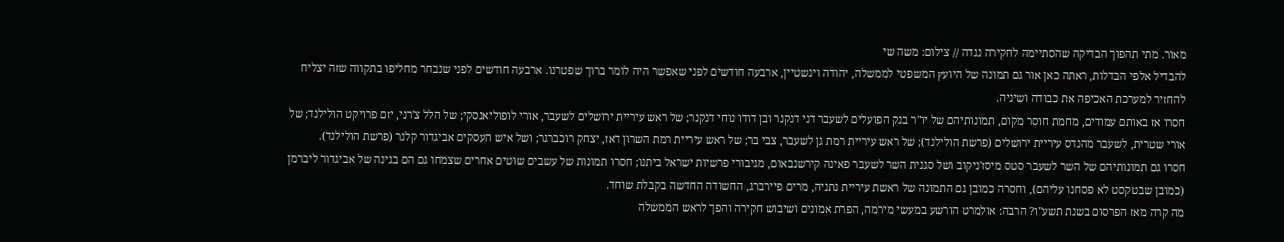מאור. מתי תהפוך הבדיקה שהסתיימה לחקירה נגדה // צילום: משה שי
להבדיל אלפי הבדלות, ראתה כאן אור גם תמונה של היועץ המשפטי לממשלה, יהודה וינשטיין, ארבעה חודשים לפני שאפשר היה לומר ברוך שפטרנו. ארבעה חודשים לפני שנבחר מחליפו בתקווה שזה יצליח להחזיר למערכת האכיפה את כבודה ושיניה.
חסרו אז באותם עמודים, מחמת חוסר מקום, תמונותיהם של יו"ר בנק הפועלים לשעבר דני דנקנר ובן דודו נוחי דנקנר; של ראש עיריית ירושלים לשעבר, אורי לופוליאנסקי; של הלל צ'רני, יזם פרויקט הולילנד; של אורי שטרית, לשעבר מהנדס עיריית ירושלים (פרשת הולילנד); של ראש עיריית רמת גן לשעבר, צבי בר; של ראש עיריית רמת השרון דאז, יצחק רוכברגר; ושל איש העסקים אביגדור קלנר (פרשת הולילנד).
חסרו גם תמונותיהם של השר לשעבר סטס מיסז'ניקוב ושל סגנית השר לשעבר פאינה קירשנבאום, מגיבורי פרשיות ישראל ביתנו; חסרו תמונות של עשבים שוטים אחרים שצמחו גם הם בגינה של אביגדור ליברמן (כמובן שבטקסט לא פסחנו עליהם), וחסרה כמובן גם התמונה של ראשת עיריית נתניה, מרים פיירברג, החשודה החדשה בקבלת שוחד.
מה קרה מאז הפרסום בשנת תשע"ו? הרבה: אולמרט הורשע במעשי מירמה, הפרת אמונים ושיבוש חקירה והפך לראש הממשלה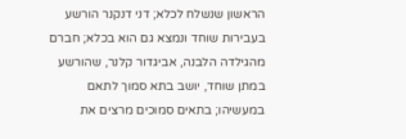הראשון שנשלח לכלא; דני דנקנר הורשע בעבירות שוחד ונמצא גם הוא בכלא; חברם מהגילדה הלבנה, אביגדור קלנר, שהורשע במתן שוחד, יושב בתא סמוך לתאם במעשיהו; בתאים סמוכים מרצים את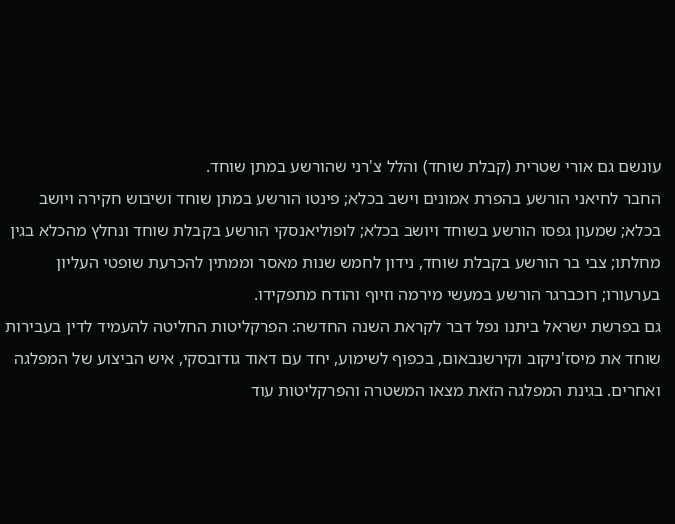עונשם גם אורי שטרית (קבלת שוחד) והלל צ'רני שהורשע במתן שוחד.
החבר לחיאני הורשע בהפרת אמונים וישב בכלא; פינטו הורשע במתן שוחד ושיבוש חקירה ויושב בכלא; שמעון גפסו הורשע בשוחד ויושב בכלא; לופוליאנסקי הורשע בקבלת שוחד ונחלץ מהכלא בגין מחלתו; צבי בר הורשע בקבלת שוחד, נידון לחמש שנות מאסר וממתין להכרעת שופטי העליון בערעורו; רוכברגר הורשע במעשי מירמה וזיוף והודח מתפקידו.
גם בפרשת ישראל ביתנו נפל דבר לקראת השנה החדשה: הפרקליטות החליטה להעמיד לדין בעבירות שוחד את מיסז'ניקוב וקירשנבאום, בכפוף לשימוע, יחד עם דאוד גודובסקי, איש הביצוע של המפלגה ואחרים. בגינת המפלגה הזאת מצאו המשטרה והפרקליטות עוד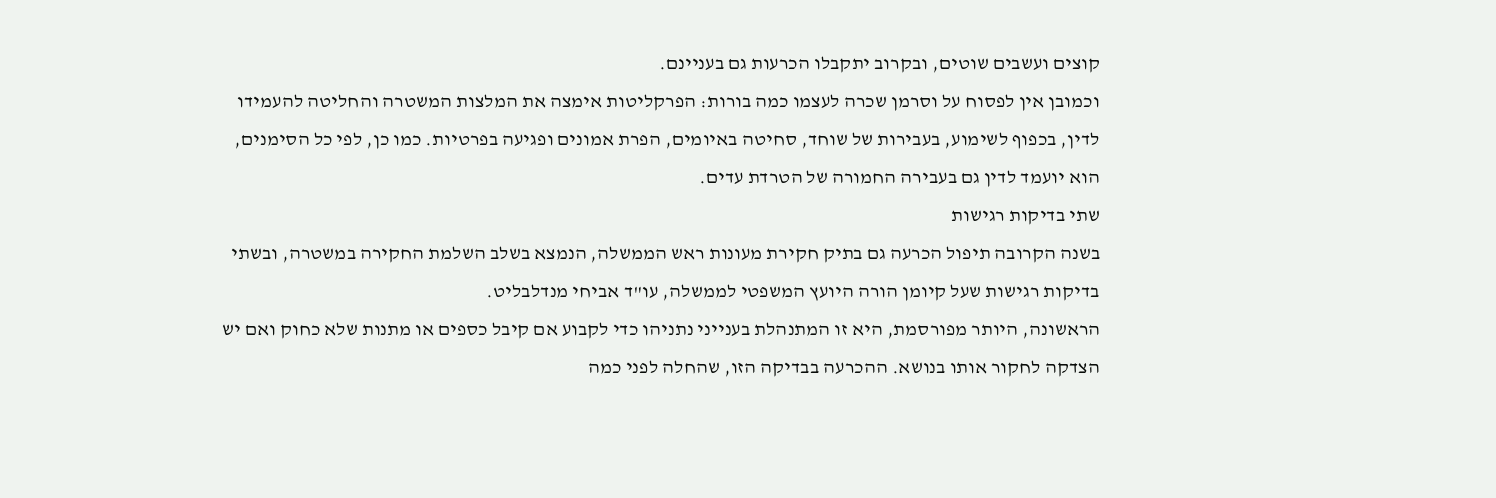קוצים ועשבים שוטים, ובקרוב יתקבלו הכרעות גם בעניינם.
וכמובן אין לפסוח על וסרמן שכרה לעצמו כמה בורות: הפרקליטות אימצה את המלצות המשטרה והחליטה להעמידו לדין, בכפוף לשימוע, בעבירות של שוחד, סחיטה באיומים, הפרת אמונים ופגיעה בפרטיות. כמו כן, לפי כל הסימנים, הוא יועמד לדין גם בעבירה החמורה של הטרדת עדים.
שתי בדיקות רגישות
בשנה הקרובה תיפול הכרעה גם בתיק חקירת מעונות ראש הממשלה, הנמצא בשלב השלמת החקירה במשטרה, ובשתי בדיקות רגישות שעל קיומן הורה היועץ המשפטי לממשלה, עו"ד אביחי מנדלבליט.
הראשונה, היותר מפורסמת, היא זו המתנהלת בענייני נתניהו כדי לקבוע אם קיבל כספים או מתנות שלא כחוק ואם יש הצדקה לחקור אותו בנושא. ההכרעה בבדיקה הזו, שהחלה לפני כמה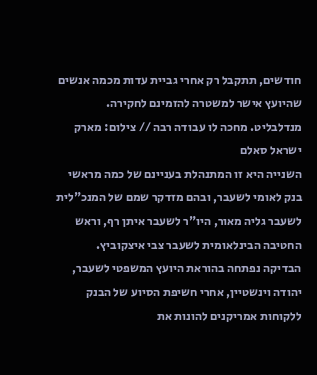חודשים, תתקבל רק אחרי גביית עדות מכמה אנשים שהיועץ אישר למשטרה להזמינם לחקירה.
מנדלבליט. מחכה לו עבודה רבה // צילום: מארק ישראל סאלם
השנייה היא זו המתנהלת בעניינם של כמה מראשי בנק לאומי לשעבר, ובהם מזדקר שמם של המנכ"לית לשעבר גליה מאור, היו"ר לשעבר איתן רף, וראש החטיבה הבינלאומית לשעבר צבי איצקוביץ.
הבדיקה נפתחה בהוראת היועץ המשפטי לשעבר, יהודה וינשטיין, אחרי חשיפת הסיוע של הבנק ללקוחות אמריקנים להונות את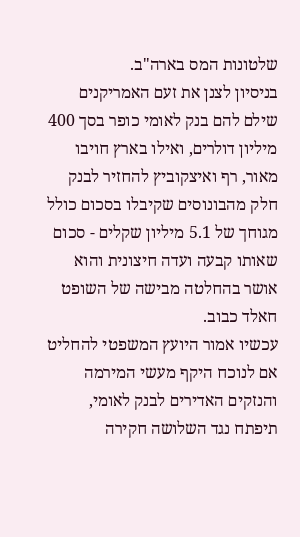שלטונות המס בארה"ב.
בניסיון לצנן את זעם האמריקנים שילם להם בנק לאומי כופר בסך 400 מיליון דולרים, ואילו בארץ חויבו מאור, רף ואיצקוביץ להחזיר לבנק חלק מהבונוסים שקיבלו בסכום כולל מגוחך של 5.1 מיליון שקלים - סכום שאותו קבעה ועדה חיצונית והוא אושר בהחלטה מבישה של השופט חאלד כבוב.
עכשיו אמור היועץ המשפטי להחליט אם לנוכח היקף מעשי המירמה והנזקים האדירים לבנק לאומי, תיפתח נגד השלושה חקירה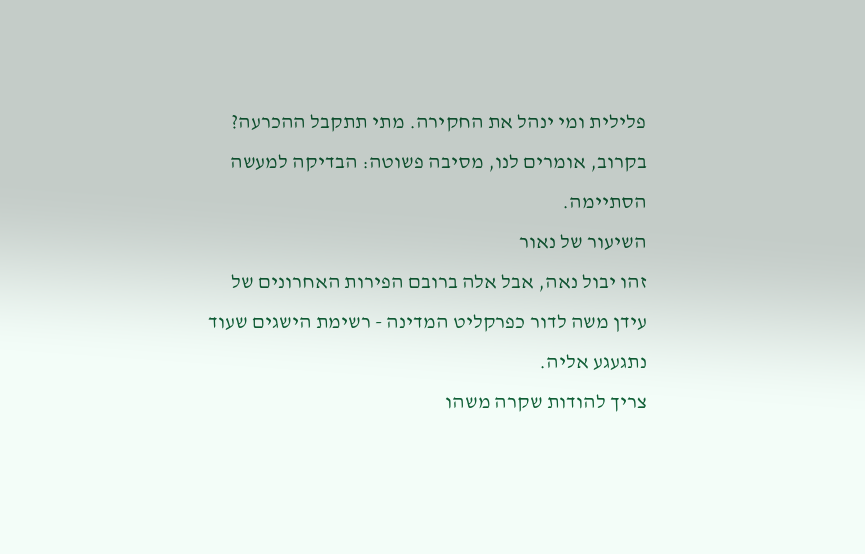פלילית ומי ינהל את החקירה. מתי תתקבל ההכרעה? בקרוב, אומרים לנו, מסיבה פשוטה: הבדיקה למעשה הסתיימה.
השיעור של נאור
זהו יבול נאה, אבל אלה ברובם הפירות האחרונים של עידן משה לדור כפרקליט המדינה - רשימת הישגים שעוד נתגעגע אליה.
צריך להודות שקרה משהו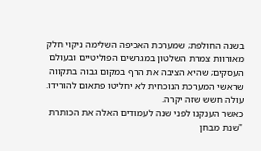בשנה החולפת; שמערכת האכיפה השלימה ניקוי חלק מאורוות צמרת השלטון במגרשים הפוליטיים ובעולם העסקים; שהיא הציבה את הרף במקום גבוה בתקווה שראשי המערכת הנוכחית לא יחליטו פתאום להורידו. עולה חשש שזה יקרה.
כאשר הענקנו לפני שנה לעמודים האלה את הכותרת "שנת מבחן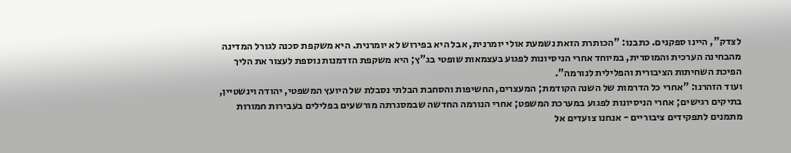לצדק", היינו ספקנים. כתבנו: "הכותרת הזאת נשמעת אולי יומרנית, אבל היא בפירוש לא יומרנית. היא משקפת סכנה לגורל המדינה מהבחינה הערכית והמוסרית, במיוחד אחרי הניסיונות לפגוע בעצמאות שופטי בג"ץ; היא משקפת הזדמנות נוספת לעצור את הליך הפיכת השחיתות הציבורית והפלילית לנורמה".
ועוד הזהרנו: "אחרי כל הדרמות של השנה הקודמת; המעצרים, החשיפות והסחבת הבלתי נסבלת של היועץ המשפטי, יהודה וינשטיין, בתיקים רגישים; אחרי הניסיונות לפגוע במערכת המשפט; אחרי הנורמה החדשה שבמסגרתה מורשעים בפלילים בעבירות חמורות מתמנים לתפקידים ציבוריים - אנחנו צועדים אל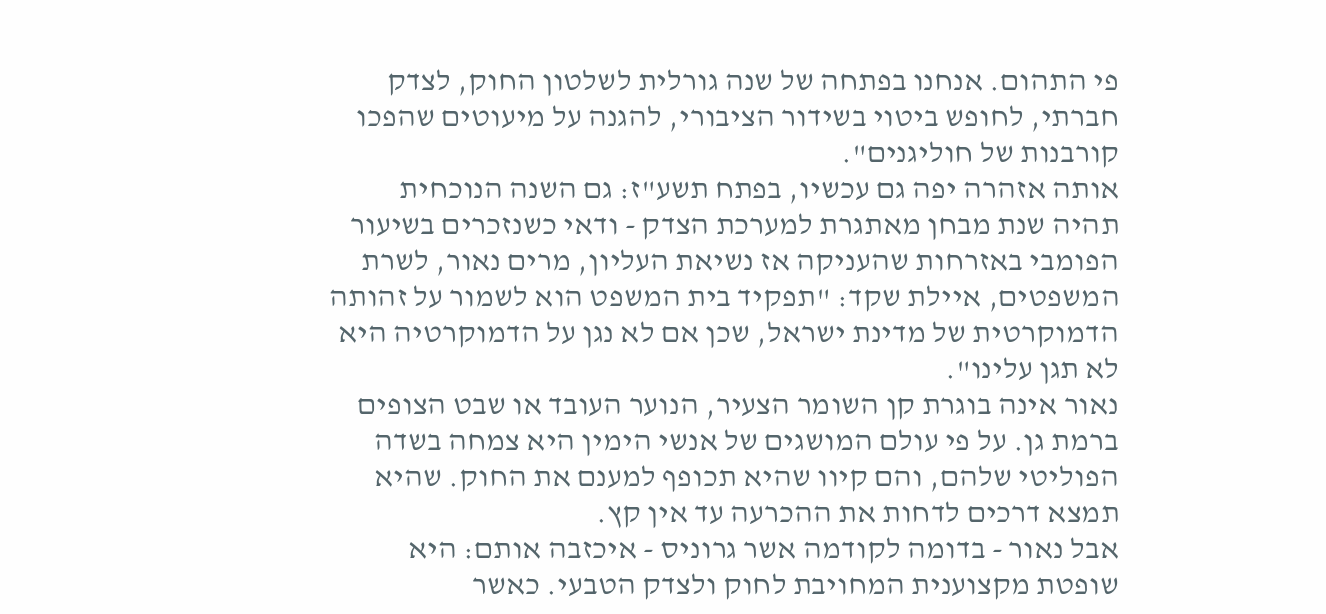פי התהום. אנחנו בפתחה של שנה גורלית לשלטון החוק, לצדק חברתי, לחופש ביטוי בשידור הציבורי, להגנה על מיעוטים שהפכו קורבנות של חוליגנים".
אותה אזהרה יפה גם עכשיו, בפתח תשע"ז: גם השנה הנוכחית תהיה שנת מבחן מאתגרת למערכת הצדק - ודאי כשנזכרים בשיעור הפומבי באזרחות שהעניקה אז נשיאת העליון, מרים נאור, לשרת המשפטים, איילת שקד: "תפקיד בית המשפט הוא לשמור על זהותה הדמוקרטית של מדינת ישראל, שכן אם לא נגן על הדמוקרטיה היא לא תגן עלינו".
נאור אינה בוגרת קן השומר הצעיר, הנוער העובד או שבט הצופים ברמת גן. על פי עולם המושגים של אנשי הימין היא צמחה בשדה הפוליטי שלהם, והם קיוו שהיא תכופף למענם את החוק. שהיא תמצא דרכים לדחות את ההכרעה עד אין קץ.
אבל נאור - בדומה לקודמה אשר גרוניס - איכזבה אותם: היא שופטת מקצוענית המחויבת לחוק ולצדק הטבעי. כאשר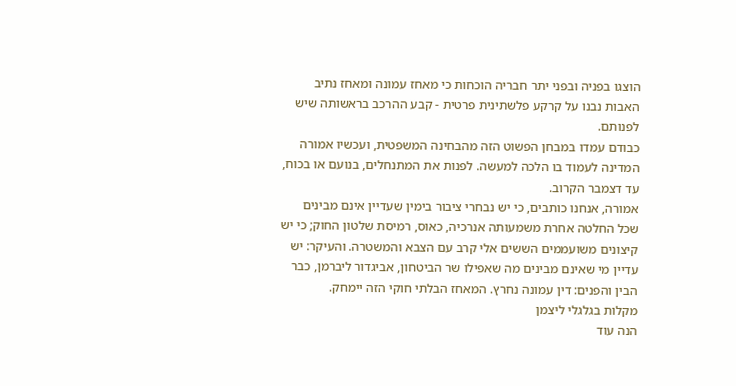הוצגו בפניה ובפני יתר חבריה הוכחות כי מאחז עמונה ומאחז נתיב האבות נבנו על קרקע פלשתינית פרטית - קבע ההרכב בראשותה שיש לפנותם.
כבודם עמדו במבחן הפשוט הזה מהבחינה המשפטית, ועכשיו אמורה המדינה לעמוד בו הלכה למעשה. לפנות את המתנחלים, בנועם או בכוח, עד דצמבר הקרוב.
אמורה, אנחנו כותבים, כי יש נבחרי ציבור בימין שעדיין אינם מבינים שכל החלטה אחרת משמעותה אנרכיה, כאוס, רמיסת שלטון החוק; כי יש קיצונים משועממים הששים אלי קרב עם הצבא והמשטרה. והעיקר: יש עדיין מי שאינם מבינים מה שאפילו שר הביטחון, אביגדור ליברמן, כבר הבין והפנים: דין עמונה נחרץ. המאחז הבלתי חוקי הזה יימחק.
מקלות בגלגלי ליצמן
הנה עוד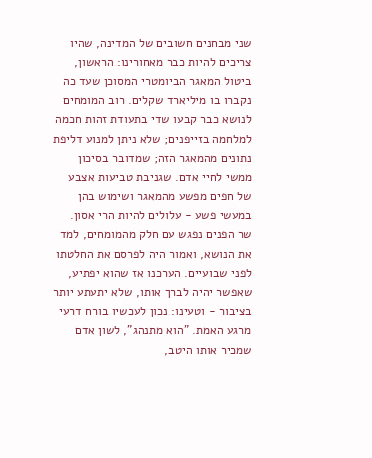שני מבחנים חשובים של המדינה, שהיו צריכים להיות כבר מאחורינו: הראשון, ביטול המאגר הביומטרי המסוכן שעד כה נקברו בו מיליארד שקלים. רוב המומחים לנושא כבר קבעו שדי בתעודת זהות חכמה למלחמה בזייפנים; שלא ניתן למנוע דליפת נתונים מהמאגר הזה; שמדובר בסיכון ממשי לחיי אדם. שגניבת טביעות אצבע של חפים מפשע מהמאגר ושימוש בהן במעשי פשע - עלולים להיות הרי אסון.
שר הפנים נפגש עם חלק מהמומחים, למד את הנושא, ואמור היה לפרסם את החלטתו לפני שבועיים. הערכנו אז שהוא יפתיע, שאפשר יהיה לברך אותו, שלא יתעתע יותר בציבור - וטעינו: נכון לעכשיו בורח דרעי מרגע האמת. "הוא מתנהג", לשון אדם שמכיר אותו היטב,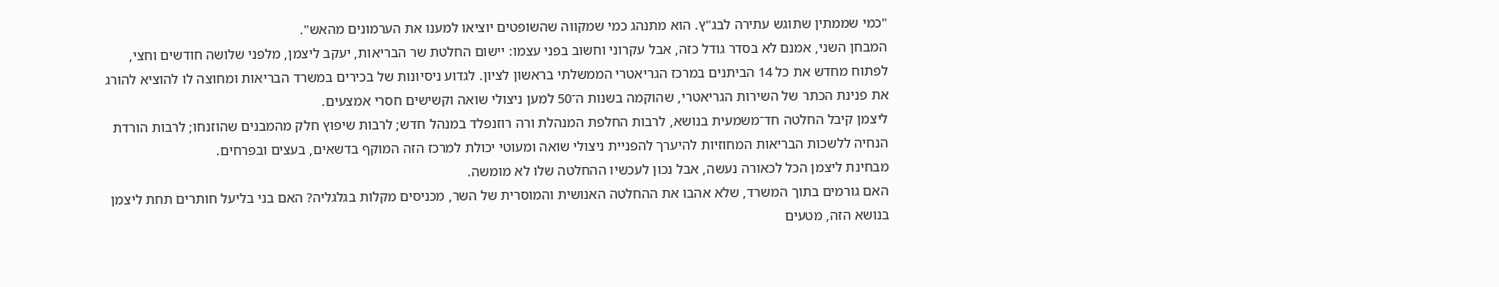"כמי שממתין שתוגש עתירה לבג"ץ. הוא מתנהג כמי שמקווה שהשופטים יוציאו למענו את הערמונים מהאש".
המבחן השני, אמנם לא בסדר גודל כזה, אבל עקרוני וחשוב בפני עצמו: יישום החלטת שר הבריאות, יעקב ליצמן, מלפני שלושה חודשים וחצי, לפתוח מחדש את כל 14 הביתנים במרכז הגריאטרי הממשלתי בראשון לציון. לגדוע ניסיונות של בכירים במשרד הבריאות ומחוצה לו להוציא להורג את פנינת הכתר של השירות הגריאטרי, שהוקמה בשנות ה־50 למען ניצולי שואה וקשישים חסרי אמצעים.
ליצמן קיבל החלטה חד־משמעית בנושא, לרבות החלפת המנהלת ורה רוזנפלד במנהל חדש; לרבות שיפוץ חלק מהמבנים שהוזנחו; לרבות הורדת הנחיה ללשכות הבריאות המחוזיות להיערך להפניית ניצולי שואה ומעוטי יכולת למרכז הזה המוקף בדשאים, בעצים ובפרחים.
מבחינת ליצמן הכל לכאורה נעשה, אבל נכון לעכשיו ההחלטה שלו לא מומשה.
האם גורמים בתוך המשרד, שלא אהבו את ההחלטה האנושית והמוסרית של השר, מכניסים מקלות בגלגליה? האם בני בליעל חותרים תחת ליצמן בנושא הזה, מטעים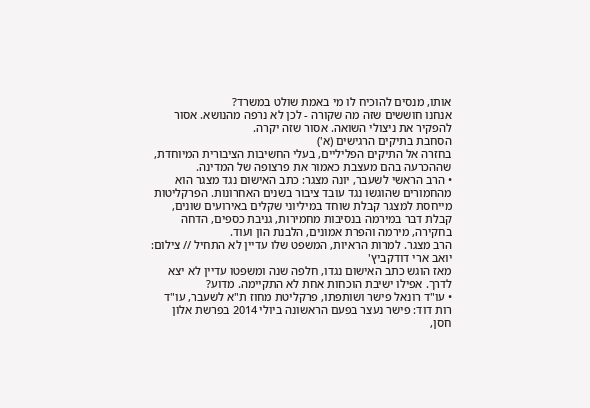אותו, מנסים להוכיח לו מי באמת שולט במשרד?
אנחנו חוששים שזה מה שקורה - לכן לא נרפה מהנושא. אסור להפקיר את ניצולי השואה. אסור שזה יקרה.
הסחבת בתיקים הרגישים (א')
בחזרה אל התיקים הפליליים, בעלי החשיבות הציבורית המיוחדת, שההכרעה בהם מעצבת כאמור את פרצופה של המדינה.
• הרב הראשי לשעבר, יונה מצגר: כתב האישום נגד מצגר הוא מהחמורים שהוגשו נגד עובד ציבור בשנים האחרונות. הפרקליטות מייחסת למצגר קבלת שוחד במיליוני שקלים באירועים שונים, קבלת דבר במירמה בנסיבות מחמירות, גניבת כספים, הדחה בחקירה, מירמה והפרת אמונים, הלבנת הון ועוד.
הרב מצגר. למרות הראיות, המשפט שלו עדיין לא התחיל // צילום: יואב ארי דודקביץ'
מאז הוגש כתב האישום נגדו, חלפה שנה ומשפטו עדיין לא יצא לדרך. אפילו ישיבת הוכחות אחת לא התקיימה. מדוע?
• עו"ד רונאל פישר ושותפתו, פרקליטת מחוז ת"א לשעבר, עו"ד רות דוד: פישר נעצר בפעם הראשונה ביולי 2014 בפרשת אלון חסן,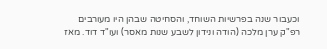וכעבור שנה בפרשיות השוחד, והסחיטה שבהן היו מעורבים רפ"ק ערן מלכה (הודה ונידון לשבע שנות מאסר) ועו"ד דוד. מאז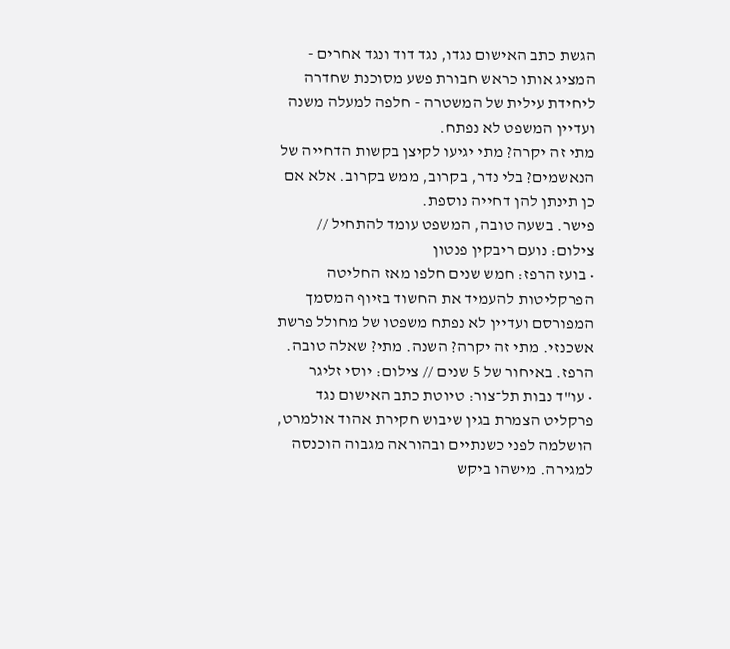הגשת כתב האישום נגדו, נגד דוד ונגד אחרים - המציג אותו כראש חבורת פשע מסוכנת שחדרה ליחידת עילית של המשטרה - חלפה למעלה משנה ועדיין המשפט לא נפתח.
מתי זה יקרה? מתי יגיעו לקיצן בקשות הדחייה של הנאשמים? בלי נדר, בקרוב, ממש בקרוב. אלא אם כן תינתן להן דחייה נוספת.
פישר. בשעה טובה, המשפט עומד להתחיל // צילום: נועם ריבקין פנטון
• בועז הרפז: חמש שנים חלפו מאז החליטה הפרקליטות להעמיד את החשוד בזיוף המסמך המפורסם ועדיין לא נפתח משפטו של מחולל פרשת אשכנזי. מתי זה יקרה? השנה. מתי? שאלה טובה.
הרפז. באיחור של 5 שנים // צילום: יוסי זליגר
• עו"ד נבות תל־צור: טיוטת כתב האישום נגד פרקליט הצמרת בגין שיבוש חקירת אהוד אולמרט, הושלמה לפני כשנתיים ובהוראה מגבוה הוכנסה למגירה. מישהו ביקש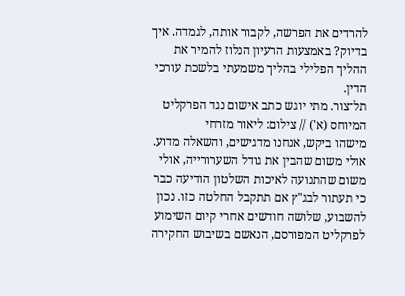להרדים את הפרשה, לקבור אותה, לגמדה. איך בדיוק? באמצעות הרעיון הנלוז להמיר את ההליך הפלילי בהליך משמעתי בלשכת עורכי הדין.
תל־צור. מתי יוגש כתב אישום נגד הפרקליט המיוחס (א') // צילום: ליאור מזרחי
מישהו ביקש, אנחנו מדגישים, והשאלה מדוע. אולי משום שהבין את גודל השערורייה, אולי משום שהתנועה לאיכות השלטון הודיעה כבר כי תעתור לבג"ץ אם תתקבל החלטה כזו. נכון להשבוע, שלושה חודשים אחרי קיום השימוע לפרקליט המפורסם, הנאשם בשיבוש החקירה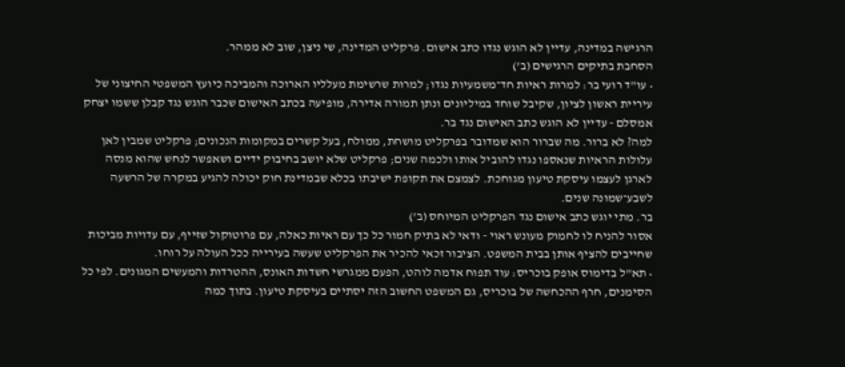הרגישה במדינה, עדיין לא הוגש נגדו כתב אישום. פרקליט המדינה, שי ניצן, שוב לא ממהר.
הסחבת בתיקים הרגישים (ב')
• עו"ד רועי בר: למרות ראיות חד־משמעיות נגדו; למרות שרשימת מעלליו הארוכה והמביכה כיועץ המשפטי החיצוני של עיריית ראשון לציון, שקיבל שוחד במיליונים ונתן תמורה אדירה, מופיעה בכתב האישום שכבר הוגש נגד קבלן ששמו יצחק אמסלם - עדיין לא הוגש כתב האישום נגד בר.
למה? לא ברור. מה שברור הוא שמדובר בפרקליט מושחת, ממולח, בעל קשרים במקומות הנכונים; פרקליט שמבין לאן עלולות הראיות שנאספו נגדו להוביל אותו ולכמה שנים; פרקליט שלא יושב בחיבוק ידיים ושאפשר לנחש שהוא מנסה לארגן לעצמו עיסקת טיעון מגוחכת. לצמצם את תקופת ישיבתו בכלא שבמדינת חוק יכולה להגיע במקרה של הרשעה לשבע־שמונה שנים.
בר. מתי יוגש כתב אישום נגד הפרקליט המיוחס (ב')
אסור להניח לו לחמוק מעונש ראוי - ודאי לא בתיק חמור כל כך עם ראיות כאלה, עם פרוטוקול שזייף, עם עדויות מביכות שחייבים להציף אותן בבית המשפט. הציבור זכאי להכיר את הפרקליט שעשה בעירייה ככל העולה על רוחו.
• תא"ל בדימוס אופק בוכריס: עוד תפוח אדמה לוהט, הפעם ממגרשי חשדות האונס, ההטרדות והמעשים המגונים. לפי כל הסימנים, חרף ההכחשה של בוכריס, גם המשפט החשוב הזה יסתיים בעיסקת טיעון. בתוך כמה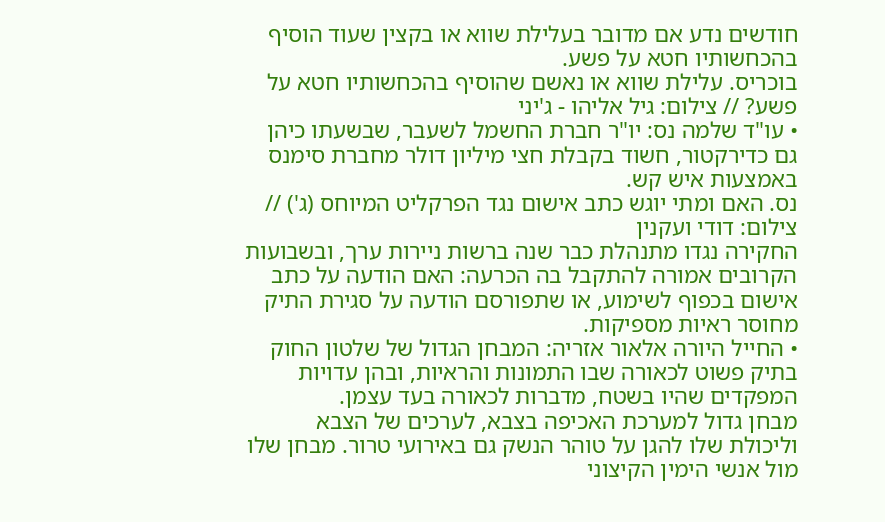חודשים נדע אם מדובר בעלילת שווא או בקצין שעוד הוסיף בהכחשותיו חטא על פשע.
בוכריס. עלילת שווא או נאשם שהוסיף בהכחשותיו חטא על פשע? // צילום: גיל אליהו - ג'יני
• עו"ד שלמה נס: יו"ר חברת החשמל לשעבר, שבשעתו כיהן גם כדירקטור, חשוד בקבלת חצי מיליון דולר מחברת סימנס באמצעות איש קש.
נס. האם ומתי יוגש כתב אישום נגד הפרקליט המיוחס (ג') // צילום: דודי ועקנין
החקירה נגדו מתנהלת כבר שנה ברשות ניירות ערך, ובשבועות הקרובים אמורה להתקבל בה הכרעה: האם הודעה על כתב אישום בכפוף לשימוע, או שתפורסם הודעה על סגירת התיק מחוסר ראיות מספיקות.
• החייל היורה אלאור אזריה: המבחן הגדול של שלטון החוק בתיק פשוט לכאורה שבו התמונות והראיות, ובהן עדויות המפקדים שהיו בשטח, מדברות לכאורה בעד עצמן.
מבחן גדול למערכת האכיפה בצבא, לערכים של הצבא וליכולת שלו להגן על טוהר הנשק גם באירועי טרור. מבחן שלו מול אנשי הימין הקיצוני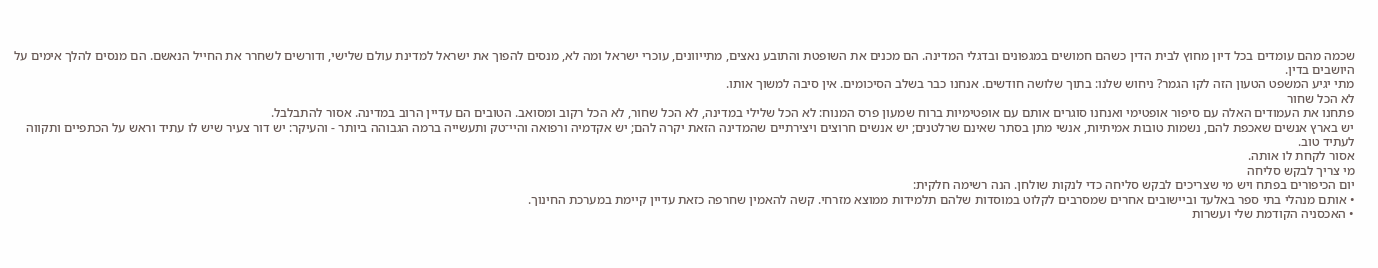שכמה מהם עומדים בכל דיון מחוץ לבית הדין כשהם חמושים במגפונים ובדגלי המדינה. הם מכנים את השופטת והתובע נאצים, מתייוונים, עוכרי ישראל ומה לא, מנסים להפוך את ישראל למדינת עולם שלישי, ודורשים לשחרר את החייל הנאשם. הם מנסים להלך אימים על היושבים בדין.
מתי יגיע המשפט הטעון הזה לקו הגמר? ניחוש שלנו: בתוך שלושה חודשים. אנחנו כבר בשלב הסיכומים. אין סיבה למשוך אותו.
לא הכל שחור
פתחנו את העמודים האלה עם סיפור אופטימי ואנחנו סוגרים אותם עם אופטימיות ברוח שמעון פרס המנוח: לא הכל שלילי במדינה, לא הכל שחור, לא הכל רקוב ומסואב. הטובים הם עדיין הרוב במדינה. אסור להתבלבל.
יש בארץ אנשים שאכפת להם, נשמות טובות אמיתיות, אנשי מתן בסתר שאינם שרלטנים; יש אנשים חרוצים ויצירתיים שהמדינה הזאת יקרה להם; יש אקדמיה ורפואה והיי־טק ותעשייה ברמה הגבוהה ביותר - והעיקר: יש דור צעיר שיש לו עתיד וראש על הכתפיים ותקווה לעתיד טוב.
אסור לקחת לו אותה.
מי צריך לבקש סליחה
יום הכיפורים בפתח ויש מי שצריכים לבקש סליחה כדי לנקות שולחן. הנה רשימה חלקית:
• אותם מנהלי בתי ספר באלעד וביישובים אחרים שמסרבים לקלוט במוסדות שלהם תלמידות ממוצא מזרחי. קשה להאמין שחרפה כזאת עדיין קיימת במערכת החינוך.
• האכסניה הקודמת שלי ועשרות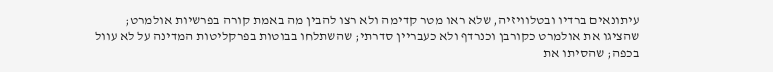עיתונאים ברדיו ובטלוויזיה, שלא ראו מטר קדימה ולא רצו להבין מה באמת קורה בפרשיות אולמרט; שהציגו את אולמרט כקורבן וכנרדף ולא כעבריין סדרתי; שהשתלחו בבוטות בפרקליטות המדינה על לא עוול בכפה; שהסיתו את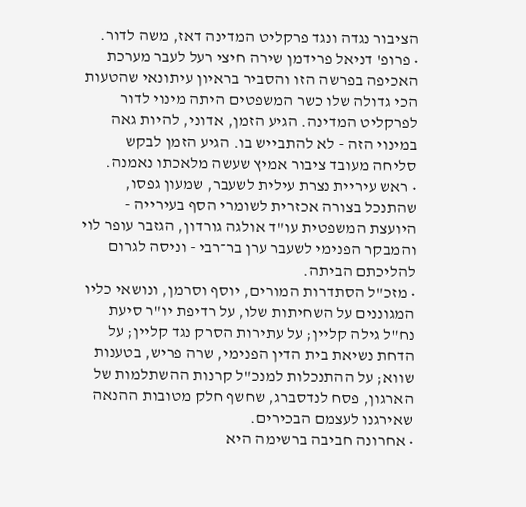הציבור נגדה ונגד פרקליט המדינה דאז, משה לדור.
• פרופ' דניאל פרידמן שירה חיצי רעל לעבר מערכת האכיפה בפרשה הזו והסביר בראיון עיתונאי שהטעות הכי גדולה שלו כשר המשפטים היתה מינוי לדור לפרקליט המדינה. הגיע הזמן, אדוני, להיות גאה במינוי הזה - לא להתבייש בו. הגיע הזמן לבקש סליחה מעובד ציבור אמיץ שעשה מלאכתו נאמנה.
• ראש עיריית נצרת עילית לשעבר, שמעון גפסו, שהתנכל בצורה אכזרית לשומרי הסף בעירייה - היועצת המשפטית עו"ד אולגה גורדון, הגזבר עופר לוי והמבקר הפנימי לשעבר ערן בר־רבי - וניסה לגרום להליכתם הביתה.
• מזכ"ל הסתדרות המורים, יוסף וסרמן, ונושאי כליו המגוננים על השחיתות שלו, על רדיפת יו"ר סיעת נח"ל גילה קליין; על עתירות הסרק נגד קליין; על הדחת נשיאת בית הדין הפנימי, שרה פריש, בטענות שווא; על ההתנכלות למנכ"ל קרנות ההשתלמות של הארגון, פסח לנדסברג, שחשף חלק מטובות ההנאה שאירגנו לעצמם הבכירים.
• אחרונה חביבה ברשימה היא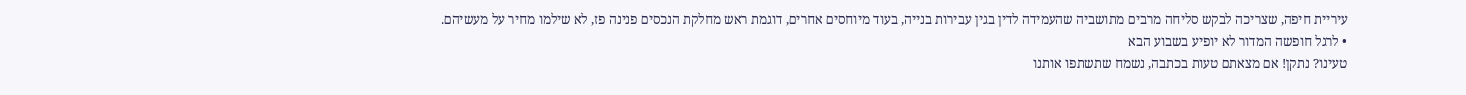עיריית חיפה, שצריכה לבקש סליחה מרבים מתושביה שהעמידה לדין בגין עבירות בנייה, בעוד מיוחסים אחרים, דוגמת ראש מחלקת הנכסים פנינה פז, לא שילמו מחיר על מעשיהם.
• לרגל חופשה המדור לא יופיע בשבוע הבא
טעינו? נתקן! אם מצאתם טעות בכתבה, נשמח שתשתפו אותנו